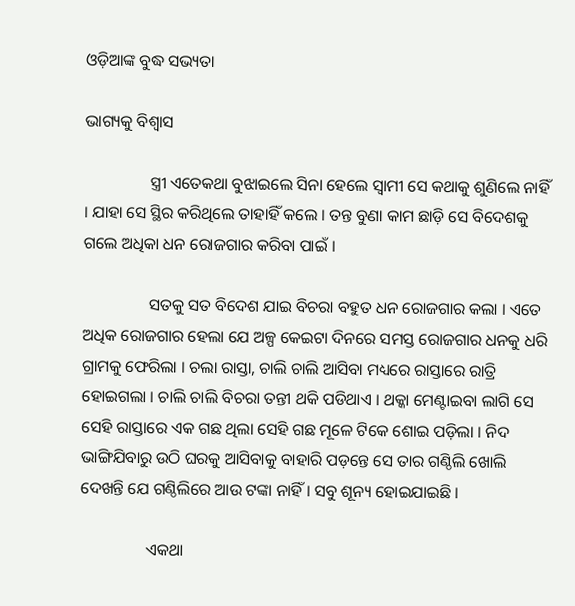ଓଡ଼ିଆଙ୍କ ବୁଦ୍ଧ ସଭ୍ୟତା

ଭାଗ୍ୟକୁ ବିଶ୍ୱାସ

                ସ୍ତ୍ରୀ ଏତେକଥା ବୁଝାଇଲେ ସିନା ହେଲେ ସ୍ୱାମୀ ସେ କଥାକୁ ଶୁଣିଲେ ନାହିଁ । ଯାହା ସେ ସ୍ଥିର କରିଥିଲେ ତାହାହିଁ କଲେ । ତନ୍ତ ବୁଣା କାମ ଛାଡ଼ି ସେ ବିଦେଶକୁ ଗଲେ ଅଧିକା ଧନ ରୋଜଗାର କରିବା ପାଇଁ ।

                ସତକୁ ସତ ବିଦେଶ ଯାଇ ବିଚରା ବହୁତ ଧନ ରୋଜଗାର କଲା । ଏତେ ଅଧିକ ରୋଜଗାର ହେଲା ଯେ ଅଳ୍ପ କେଇଟା ଦିନରେ ସମସ୍ତ ରୋଜଗାର ଧନକୁ ଧରି ଗ୍ରାମକୁ ଫେରିଲା । ଚଲା ରାସ୍ତା, ଚାଲି ଚାଲି ଆସିବା ମଧ୍ୟରେ ରାସ୍ତାରେ ରାତ୍ରି ହୋଇଗଲା । ଚାଲି ଚାଲି ବିଚରା ତନ୍ତୀ ଥକି ପଡିଥାଏ । ଥକ୍କା ମେଣ୍ଟାଇବା ଲାଗି ସେ ସେହି ରାସ୍ତାରେ ଏକ ଗଛ ଥିଲା ସେହି ଗଛ ମୂଳେ ଟିକେ ଶୋଇ ପଡ଼ିଲା । ନିଦ ଭାଙ୍ଗିଯିବାରୁ ଉଠି ଘରକୁ ଆସିବାକୁ ବାହାରି ପଡ଼ନ୍ତେ ସେ ତାର ଗଣ୍ଠିଲି ଖୋଲି ଦେଖନ୍ତି ଯେ ଗଣ୍ଠିଲିରେ ଆଉ ଟଙ୍କା ନାହିଁ । ସବୁ ଶୂନ୍ୟ ହୋଇଯାଇଛି ।

                ଏକଥା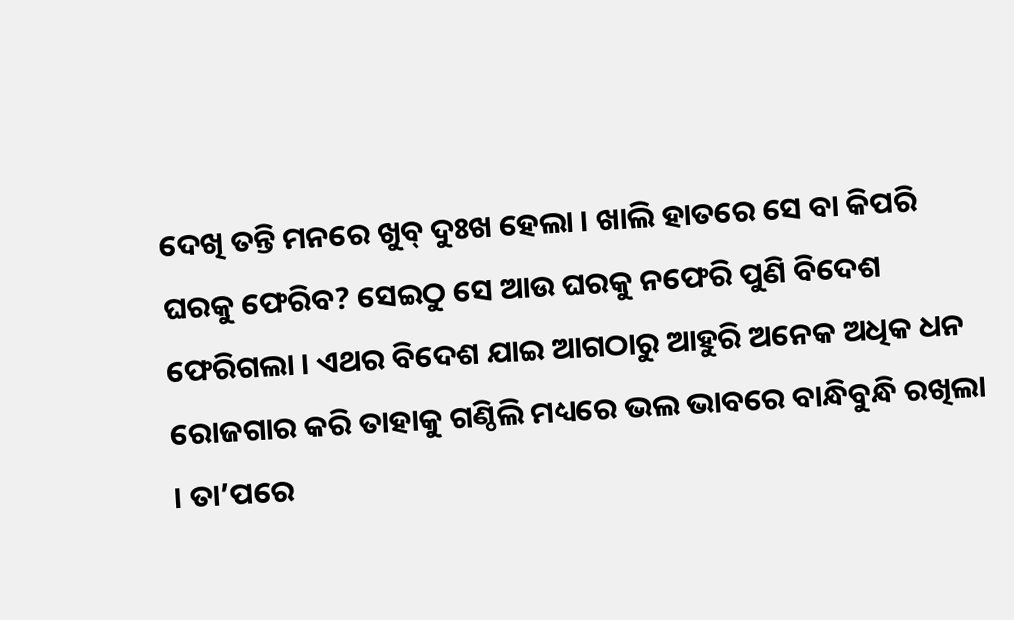ଦେଖି ତନ୍ତି ମନରେ ଖୁବ୍ ଦୁଃଖ ହେଲା । ଖାଲି ହାତରେ ସେ ବା କିପରି ଘରକୁ ଫେରିବ? ସେଇଠୁ ସେ ଆଉ ଘରକୁ ନଫେରି ପୁଣି ବିଦେଶ ଫେରିଗଲା । ଏଥର ବିଦେଶ ଯାଇ ଆଗଠାରୁ ଆହୁରି ଅନେକ ଅଧିକ ଧନ ରୋଜଗାର କରି ତାହାକୁ ଗଣ୍ଠିଲି ମଧ୍ୟରେ ଭଲ ଭାବରେ ବାନ୍ଧିବୁନ୍ଧି ରଖିଲା । ତା’ପରେ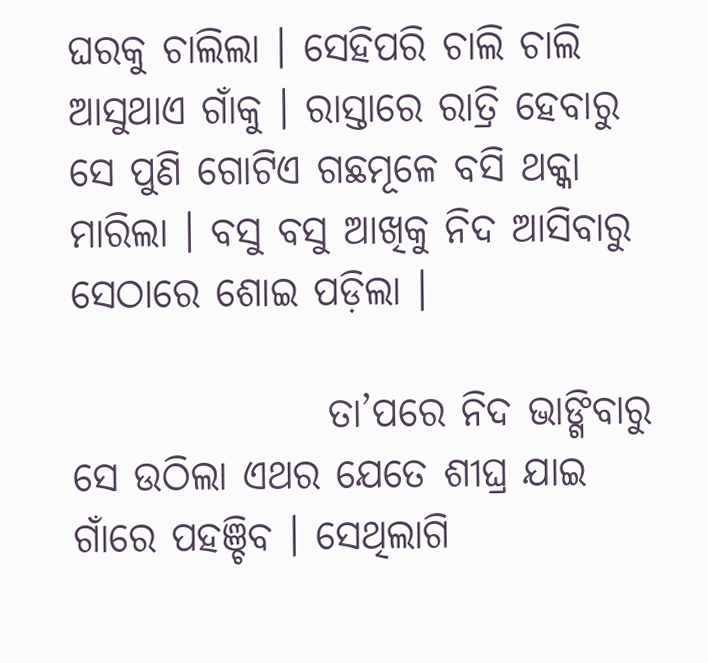ଘରକୁ ଚାଲିଲା । ସେହିପରି ଚାଲି ଚାଲି ଆସୁଥାଏ ଗାଁକୁ । ରାସ୍ତାରେ ରାତ୍ରି ହେବାରୁ ସେ ପୁଣି ଗୋଟିଏ ଗଛମୂଳେ ବସି ଥକ୍କା ମାରିଲା । ବସୁ ବସୁ ଆଖିକୁ ନିଦ ଆସିବାରୁ ସେଠାରେ ଶୋଇ ପଡ଼ିଲା ।

                ତା’ପରେ ନିଦ ଭାଙ୍ଗିବାରୁ ସେ ଉଠିଲା ଏଥର ଯେତେ ଶୀଘ୍ର ଯାଇ ଗାଁରେ ପହଞ୍ଚିବ । ସେଥିଲାଗି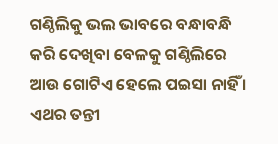ଗଣ୍ଠିଲିକୁ ଭଲ ଭାବରେ ବନ୍ଧାବନ୍ଧି କରି ଦେଖିବା ବେଳକୁ ଗଣ୍ଠିଲିରେ ଆଉ ଗୋଟିଏ ହେଲେ ପଇସା ନାହିଁ । ଏଥର ତନ୍ତୀ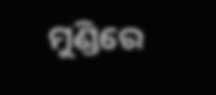ମୁଣ୍ଡିରେ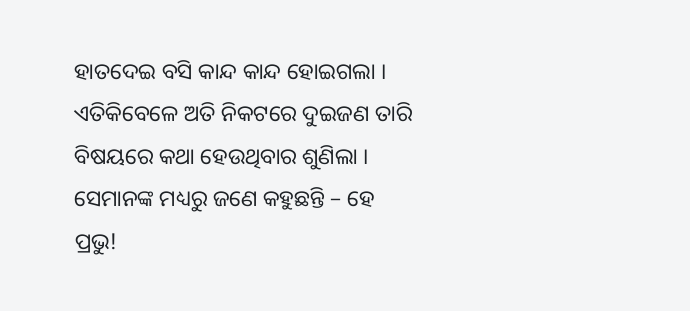ହାତଦେଇ ବସି କାନ୍ଦ କାନ୍ଦ ହୋଇଗଲା । ଏତିକିବେଳେ ଅତି ନିକଟରେ ଦୁଇଜଣ ତାରି ବିଷୟରେ କଥା ହେଉଥିବାର ଶୁଣିଲା । ସେମାନଙ୍କ ମଧ୍ୟରୁ ଜଣେ କହୁଛନ୍ତି – ହେ ପ୍ରଭୁ!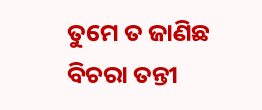ତୁମେ ତ ଜାଣିଛ ବିଚରା ତନ୍ତୀ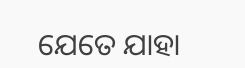ଯେତେ ଯାହା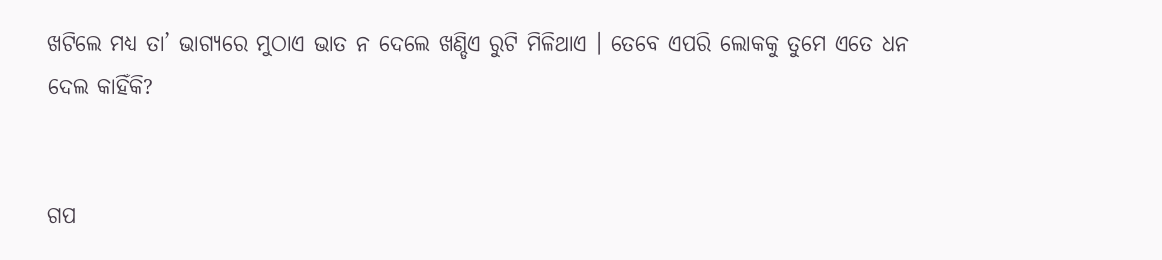ଖଟିଲେ ମଧ୍ୟ ତା’ ଭାଗ୍ୟରେ ମୁଠାଏ ଭାତ ନ ଦେଲେ ଖଣ୍ଡିଏ ରୁଟି ମିଳିଥାଏ । ତେବେ ଏପରି ଲୋକକୁ ତୁମେ ଏତେ ଧନ ଦେଲ କାହିଁକି?


ଗପ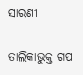ସାରଣୀ

ତାଲିକାଭୁକ୍ତ ଗପ